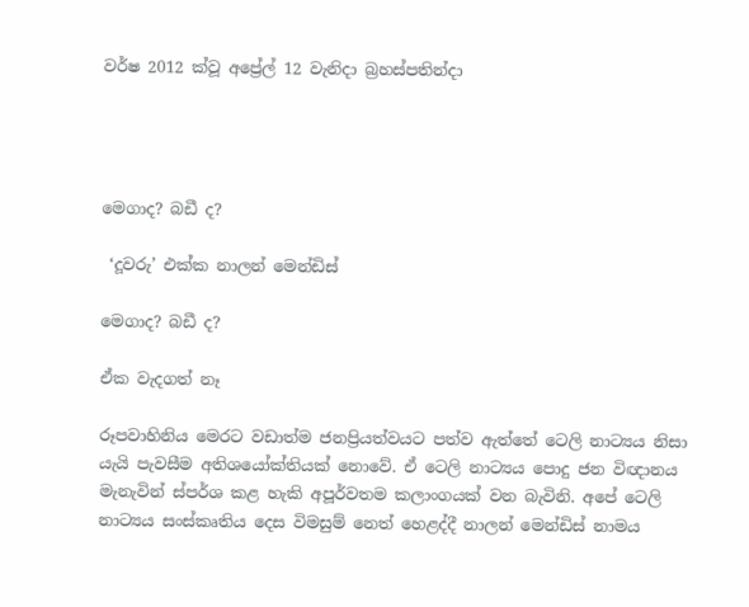වර්ෂ 2012 ක්වූ අප්‍රේල් 12 වැනිදා බ්‍රහස්පතින්දා




මෙගාද? බඩී ද?

 ‘දූවරු’ එක්ක නාලන් මෙන්ඩිස්

මෙගාද? බඩී ද?

ඒක වැදගත් නෑ

රූපවාහිනිය මෙරට වඩාත්ම ජනප්‍රියත්වයට පත්ව ඇත්තේ ටෙලි නාට්‍යය නිසා යැයි පැවසීම අතිශයෝක්තියක් නොවේ. ඒ ටෙලි නාට්‍යය පොදු ජන විඥානය මැනැවින් ස්පර්ශ කළ හැකි අපූර්වතම කලාංගයක් වන බැවිනි. අපේ ටෙලි නාට්‍යය සංස්කෘතිය දෙස විමසුම් නෙත් හෙළද්දී නාලන් මෙන්ඩිස් නාමය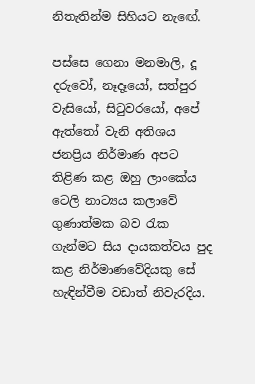නිතැතින්ම සිහියට නැඟේ.

පස්සෙ ගෙනා මනමාලි, දූ දරුවෝ, නෑදෑයෝ, සත්පුර වැසියෝ, සිටුවරයෝ, අපේ ඇත්තෝ වැනි අතිශය ජනප්‍රිය නිර්මාණ අපට තිළිණ කළ ඔහු ලාංකේය ටෙලි නාට්‍යය කලාවේ ගුණාත්මක බව රැක ගැන්මට සිය දායකත්වය පුද කළ නිර්මාණවේදියකු සේ හැඳින්වීම වඩාත් නිවැරදිය.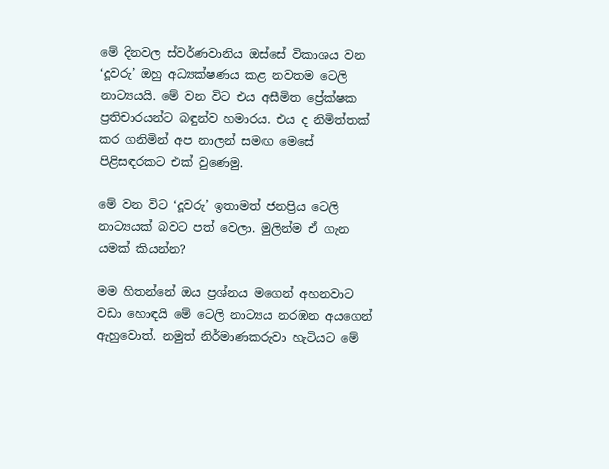මේ දිනවල ස්වර්ණවානිය ඔස්සේ විකාශය වන ‘දූවරු’ ඔහු අධ්‍යක්ෂණය කළ නවතම ටෙලි නාට්‍යයයි. මේ වන විට එය අසීමිත ප්‍රේක්ෂක ප්‍රතිචාරයන්ට බඳුන්ව හමාරය. එය ද නිමිත්තක් කර ගනිමින් අප නාලන් සමඟ මෙසේ පිළිසඳරකට එක් වුණෙමු.

මේ වන විට ‘දූවරු’ ඉතාමත් ජනප්‍රිය ටෙලි නාට්‍යයක් බවට පත් වෙලා. මුලින්ම ඒ ගැන යමක් කියන්න?

මම හිතන්නේ ඔය ප්‍රශ්නය මගෙන් අහනවාට වඩා හොඳයි මේ ටෙලි නාට්‍යය නරඹන අයගෙන් ඇහුවොත්. නමුත් නිර්මාණකරුවා හැටියට මේ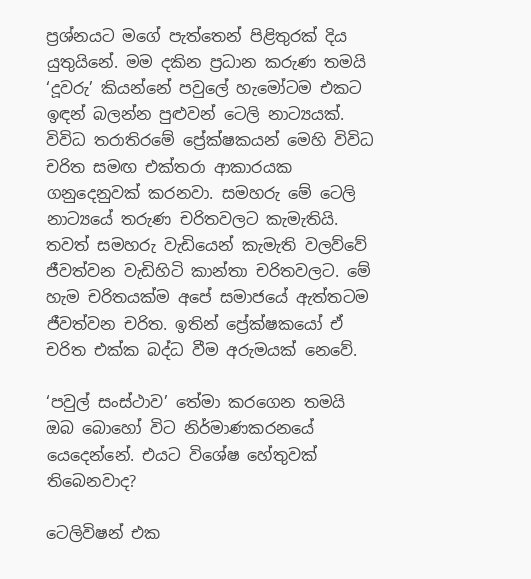ප්‍රශ්නයට මගේ පැත්තෙන් පිළිතුරක් දිය යුතුයිනේ. මම දකින ප්‍රධාන කරුණ තමයි ‘දූවරු’ කියන්නේ පවුලේ හැමෝටම එකට ඉඳන් බලන්න පුළුවන් ටෙලි නාට්‍යයක්. විවිධ තරාතිරමේ ප්‍රේක්ෂකයන් මෙහි විවිධ චරිත සමඟ එක්තරා ආකාරයක ගනුදෙනුවක් කරනවා. සමහරු මේ ටෙලි නාට්‍යයේ තරුණ චරිතවලට කැමැතියි. තවත් සමහරු වැඩියෙන් කැමැති වලව්වේ ජීවත්වන වැඩිහිටි කාන්තා චරිතවලට. මේ හැම චරිතයක්ම අපේ සමාජයේ ඇත්තටම ජීවත්වන චරිත. ඉතින් ප්‍රේක්ෂකයෝ ඒ චරිත එක්ක බද්ධ වීම අරුමයක් නෙවේ.

‘පවුල් සංස්ථාව’ තේමා කරගෙන තමයි ඔබ බොහෝ විට නිර්මාණකරනයේ යෙදෙන්නේ. එයට විශේෂ හේතුවක් තිබෙනවාද?

ටෙලිවිෂන් එක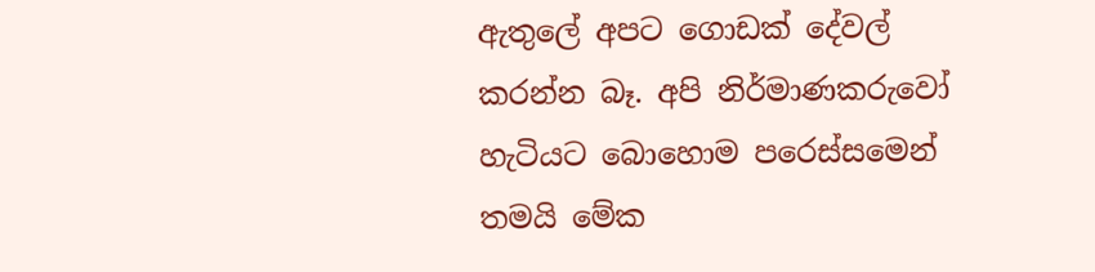ඇතුලේ අපට ගොඩක් දේවල් කරන්න බෑ. අපි නිර්මාණකරුවෝ හැටියට බොහොම පරෙස්සමෙන් තමයි මේක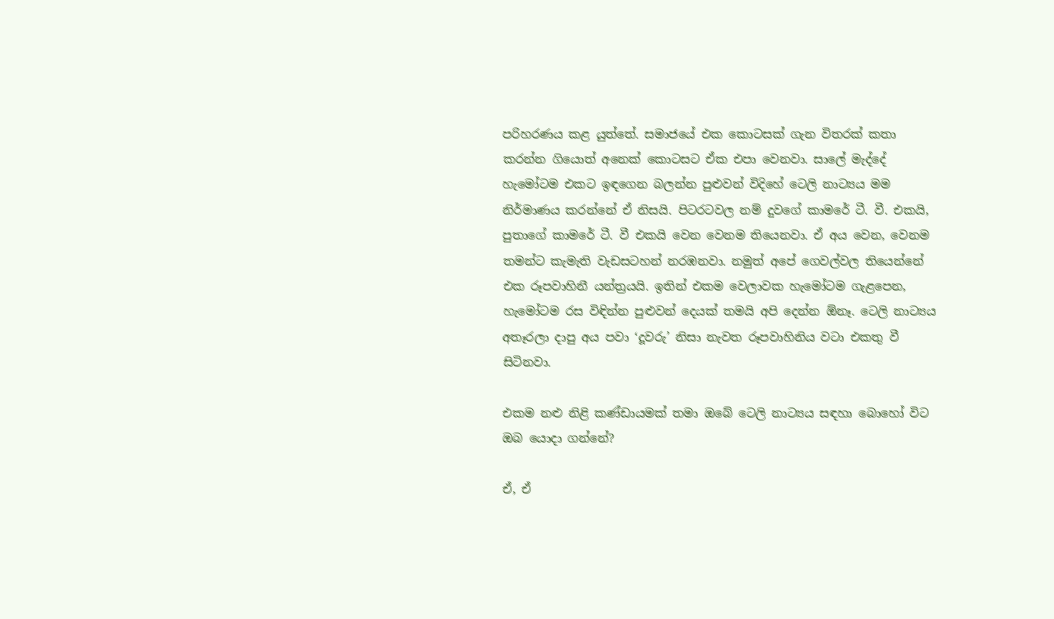පරිහරණය කළ යුත්තේ. සමාජයේ එක කොටසක් ගැන විතරක් කතා කරන්න ගියොත් අනෙක් කොටසට ඒක එපා වෙනවා. සාලේ මැද්දේ හැමෝටම එකට ඉඳගෙන බලන්න පුළුවන් විදිහේ ටෙලි නාට්‍යය මම නිර්මාණය කරන්නේ ඒ නිසයි. පිටරටවල නම් දුවගේ කාමරේ ටී. වී. එකයි, පුතාගේ කාමරේ ටී. වී එකයි වෙන වෙනම තියෙනවා. ඒ අය වෙන, වෙනම තමන්ට කැමැති වැඩසටහන් නරඹනවා. නමුත් අපේ ගෙවල්වල තියෙන්නේ එක රූපවාහිනී යන්ත්‍රයයි. ඉතින් එකම වෙලාවක හැමෝටම ගැළපෙන, හැමෝටම රස විඳින්න පුළුවන් දෙයක් තමයි අපි දෙන්න ඕනෑ. ටෙලි නාට්‍යය අතෑරලා දාපු අය පවා ‘දූවරු’ නිසා නැවත රූපවාහිනිය වටා එකතු වී සිටිනවා.

එකම නළු නිළි කණ්ඩායමක් තමා ඔබේ ටෙලි නාට්‍යය සඳහා බොහෝ විට ඔබ යොදා ගන්නේ?

ඒ, ඒ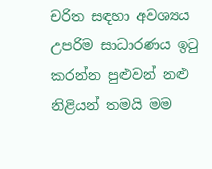චරිත සඳහා අවශ්‍යය උපරිම සාධාරණය ඉටු කරන්න පුළුවන් නළු නිළියන් තමයි මම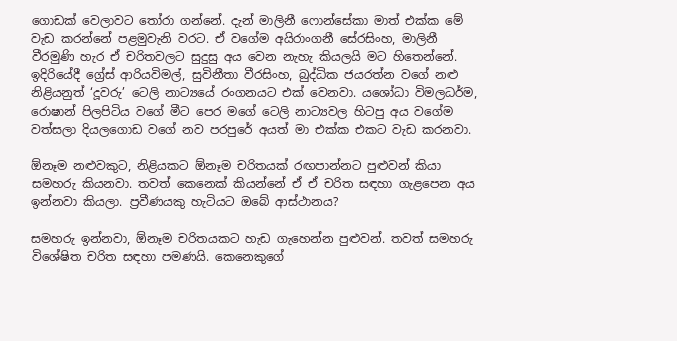ගොඩක් වෙලාවට තෝරා ගන්නේ. දැන් මාලිනී ෆොන්සේකා මාත් එක්ක මේ වැඩ කරන්නේ පළමුවැනි වරට. ඒ වගේම අයිරාංගනී සේරසිංහ, මාලිනී වීරමුණි හැර ඒ චරිතවලට සුදුසු අය වෙන නැහැ කියලයි මට හිතෙන්නේ. ඉදිරියේදී ග්‍රේස් ආරියවිමල්, සුවිනීතා වීරසිංහ, බුද්ධික ජයරත්න වගේ නළු නිළියනුත් ‘දූවරු’ ටෙලි නාට්‍යයේ රංගනයට එක් වෙනවා. යශෝධා විමලධර්ම, රොෂාන් පිලපිටිය වගේ මීට පෙර මගේ ටෙලි නාට්‍යවල හිටපු අය වගේම වත්සලා දියලගොඩ වගේ නව පරපුරේ අයත් මා එක්ක එකට වැඩ කරනවා.

ඕනෑම නළුවකුට, නිළියකට ඕනෑම චරිතයක් රඟපාන්නට පුළුවන් කියා සමහරු කියනවා. තවත් කෙනෙක් කියන්නේ ඒ ඒ චරිත සඳහා ගැළපෙන අය ඉන්නවා කියලා. ප්‍රවීණයකු හැටියට ඔබේ ආස්ථානය?

සමහරු ඉන්නවා, ඕනෑම චරිතයකට හැඩ ගැහෙන්න පුළුවන්. තවත් සමහරු විශේෂිත චරිත සඳහා පමණයි. කෙනෙකුගේ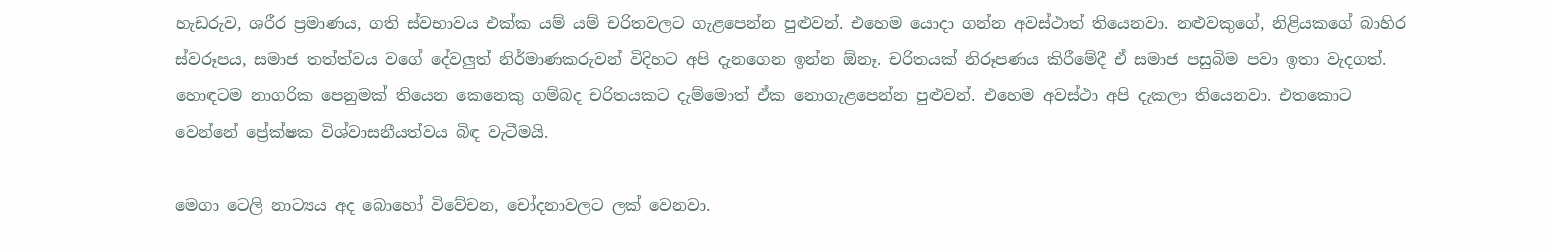හැඩරුව, ශරීර ප්‍රමාණය, ගති ස්වභාවය එක්ක යම් යම් චරිතවලට ගැළපෙන්න පුළුවන්. එහෙම යොදා ගන්න අවස්ථාත් තියෙනවා. නළුවකුගේ, නිළියකගේ බාහිර ස්වරූපය, සමාජ තත්ත්වය වගේ දේවලුත් නිර්මාණකරුවන් විදිහට අපි දැනගෙන ඉන්න ඕනෑ. චරිතයක් නිරූපණය කිරීමේදී ඒ සමාජ පසුබිම පවා ඉතා වැදගත්. හොඳටම නාගරික පෙනුමක් තියෙන කෙනෙකු ගම්බද චරිතයකට දැම්මොත් ඒක නොගැළපෙන්න පුළුවන්. එහෙම අවස්ථා අපි දැකලා තියෙනවා. එතකොට වෙන්නේ ප්‍රේක්ෂක විශ්වාසනීයත්වය බිඳ වැටීමයි.

මෙගා ටෙලි නාට්‍යය අද බොහෝ විවේචන, චෝදනාවලට ලක් වෙනවා.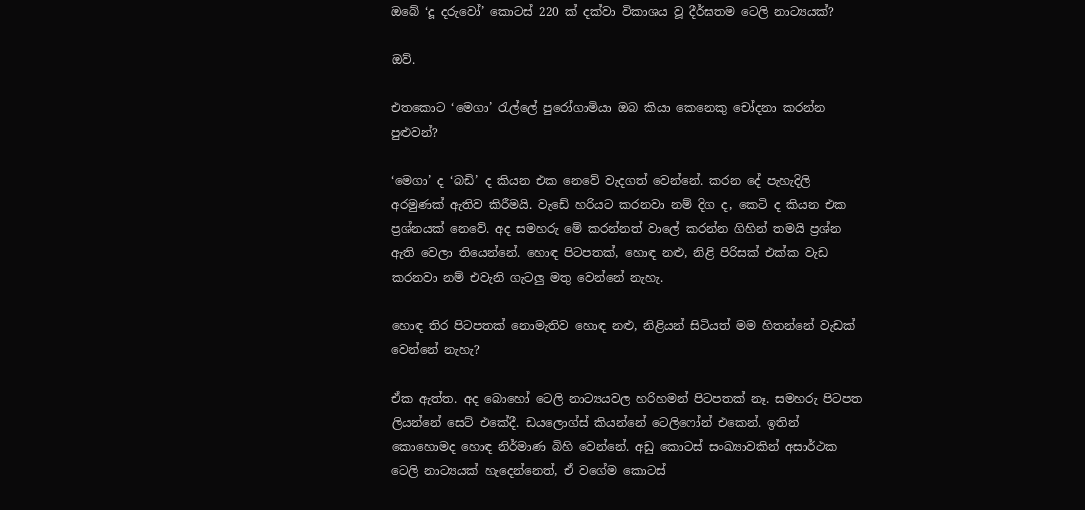ඔබේ ‘දූ දරුවෝ’ කොටස් 220 ක් දක්වා විකාශය වූ දීර්ඝතම ටෙලි නාට්‍යයක්?

ඔව්.

එතකොට ‘මෙගා’ රැල්ලේ පුරෝගාමියා ඔබ කියා කෙනෙකු චෝදනා කරන්න පුළුවන්?

‘මෙගා’ ද ‘බඩි’ ද කියන එක නෙවේ වැදගත් වෙන්නේ. කරන දේ පැහැදිලි අරමුණක් ඇතිව කිරීමයි. වැඩේ හරියට කරනවා නම් දිග ද, කෙටි ද කියන එක ප්‍රශ්නයක් නෙවේ. අද සමහරු මේ කරන්නත් වාලේ කරන්න ගිහින් තමයි ප්‍රශ්න ඇති වෙලා තියෙන්නේ. හොඳ පිටපතක්, හොඳ නළු, නිළි පිරිසක් එක්ක වැඩ කරනවා නම් එවැනි ගැටලු මතු වෙන්නේ නැහැ.

හොඳ තිර පිටපතක් නොමැතිව හොඳ නළු, නිළියන් සිටියත් මම හිතන්නේ වැඩක් වෙන්නේ නැහැ?

ඒක ඇත්ත. අද බොහෝ ටෙලි නාට්‍යයවල හරිහමන් පිටපතක් නෑ. සමහරු පිටපත ලියන්නේ සෙට් එකේදී. ඩයලොග්ස් කියන්නේ ටෙලිෆෝන් එකෙන්. ඉතින් කොහොමද හොඳ නිර්මාණ බිහි වෙන්නේ. අඩු කොටස් සංඛ්‍යාවකින් අසාර්ථක ටෙලි නාට්‍යයක් හැදෙන්නෙත්, ඒ වගේම කොටස්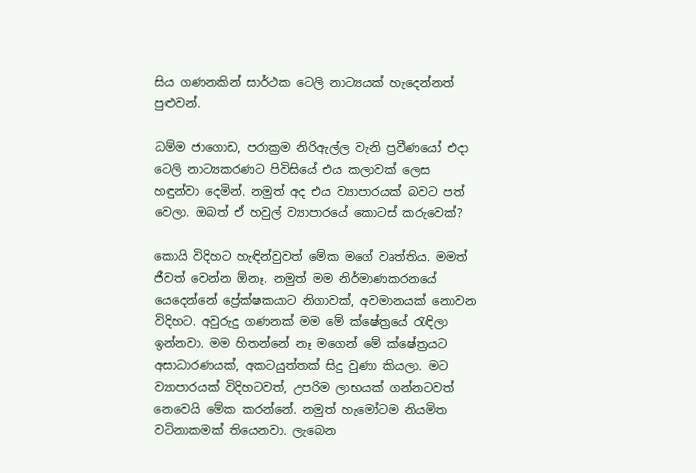සිය ගණනකින් සාර්ථක ටෙලි නාට්‍යයක් හැදෙන්නත් පුළුවන්.

ධම්ම ජාගොඩ, පරාක්‍රම නිරිඇල්ල වැනි ප්‍රවීණයෝ එදා ටෙලි නාට්‍යකරණට පිවිසියේ එය කලාවක් ලෙස හඳුන්වා දෙමින්. නමුත් අද එය ව්‍යාපාරයක් බවට පත් වෙලා. ඔබත් ඒ හවුල් ව්‍යාපාරයේ කොටස් කරුවෙක්?

කොයි විදිහට හැඳින්වුවත් මේක මගේ වෘත්තිය. මමත් ජීවත් වෙන්න ඕනෑ. නමුත් මම නිර්මාණකරනයේ යෙදෙන්නේ ප්‍රේක්ෂකයාට නිගාවක්, අවමානයක් නොවන විදිහට. අවුරුදු ගණනක් මම මේ ක්ෂේත්‍රයේ රැඳිලා ඉන්නවා. මම හිතන්නේ නෑ මගෙන් මේ ක්ෂේත්‍රයට අසාධාරණයක්, අකටයුත්තක් සිදු වුණා කියලා. මට ව්‍යාපාරයක් විදිහටවත්, උපරිම ලාභයක් ගන්නටවත් නෙවෙයි මේක කරන්නේ. නමුත් හැමෝටම නියමිත වටිනාකමක් තියෙනවා. ලැබෙන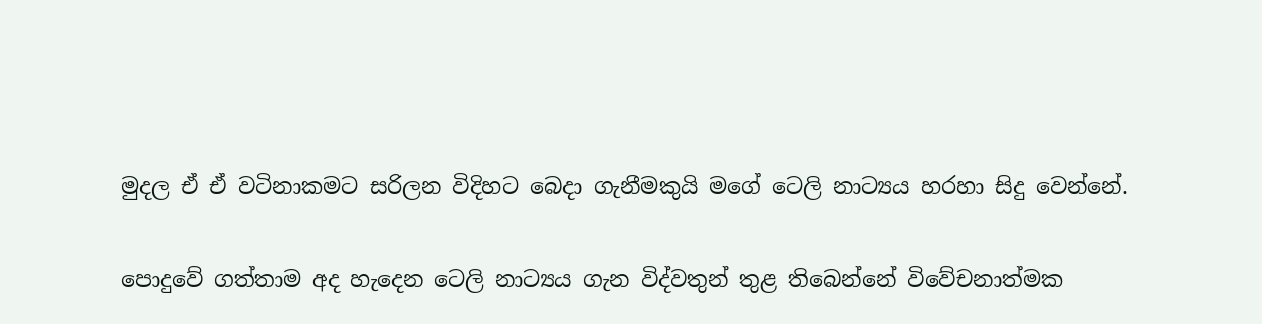මුදල ඒ ඒ වටිනාකමට සරිලන විදිහට බෙදා ගැනීමකුයි මගේ ටෙලි නාට්‍යය හරහා සිදු වෙන්නේ.

පොදුවේ ගත්තාම අද හැදෙන ටෙලි නාට්‍යය ගැන විද්වතුන් තුළ තිබෙන්නේ විවේචනාත්මක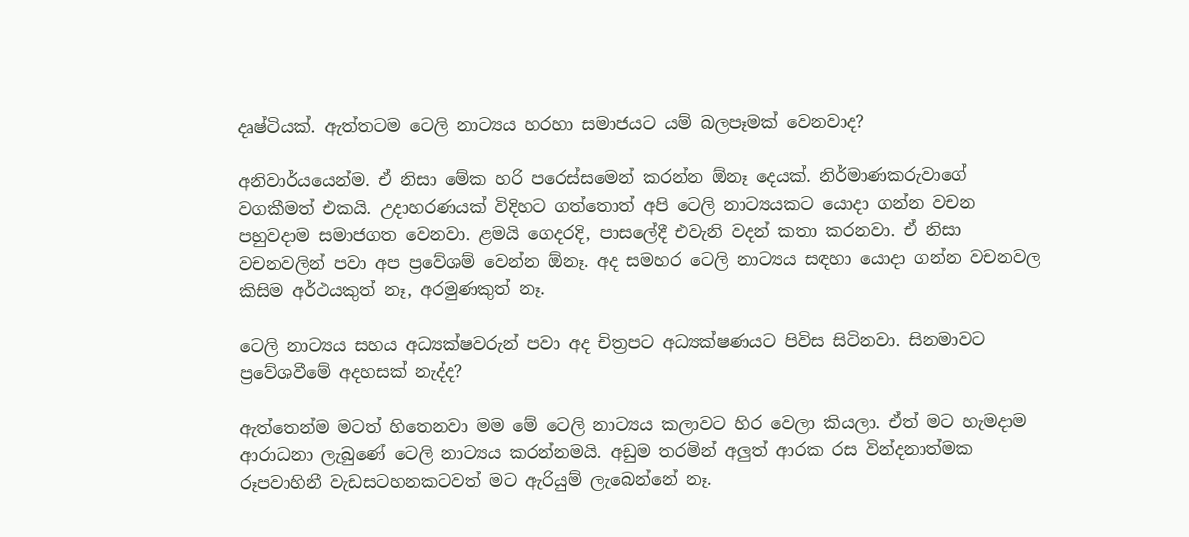දෘෂ්ටියක්. ඇත්තටම ටෙලි නාට්‍යය හරහා සමාජයට යම් බලපෑමක් වෙනවාද?

අනිවාර්යයෙන්ම. ඒ නිසා මේක හරි පරෙස්සමෙන් කරන්න ඕනෑ දෙයක්. නිර්මාණකරුවාගේ වගකීමත් එකයි. උදාහරණයක් විදිහට ගත්තොත් අපි ටෙලි නාට්‍යයකට යොදා ගන්න වචන පහුවදාම සමාජගත වෙනවා. ළමයි ගෙදරදි, පාසලේදී එවැනි වදන් කතා කරනවා. ඒ නිසා වචනවලින් පවා අප ප්‍රවේශම් වෙන්න ඕනෑ. අද සමහර ටෙලි නාට්‍යය සඳහා යොදා ගන්න වචනවල කිසිම අර්ථයකුත් නෑ, අරමුණකුත් නෑ.

ටෙලි නාට්‍යය සහය අධ්‍යක්ෂවරුන් පවා අද චිත්‍රපට අධ්‍යක්ෂණයට පිවිස සිටිනවා. සිනමාවට ප්‍රවේශවීමේ අදහසක් නැද්ද?

ඇත්තෙන්ම මටත් හිතෙනවා මම මේ ටෙලි නාට්‍යය කලාවට හිර වෙලා කියලා. ඒත් මට හැමදාම ආරාධනා ලැබුණේ ටෙලි නාට්‍යය කරන්නමයි. අඩුම තරමින් අලුත් ආරක රස වින්දනාත්මක රූපවාහිනී වැඩසටහනකටවත් මට ඇරියුම් ලැබෙන්නේ නෑ.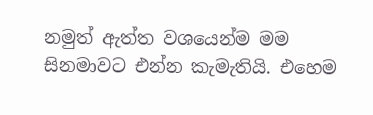නමුත් ඇත්ත වශයෙන්ම මම සිනමාවට එන්න කැමැතියි. එහෙම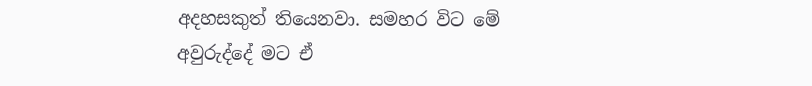අදහසකුත් තියෙනවා. සමහර විට මේ අවුරුද්දේ මට ඒ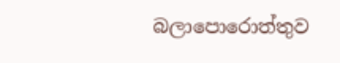බලාපොරොත්තුව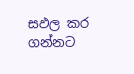සඵල කර ගන්නට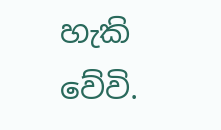හැකි වේවි.